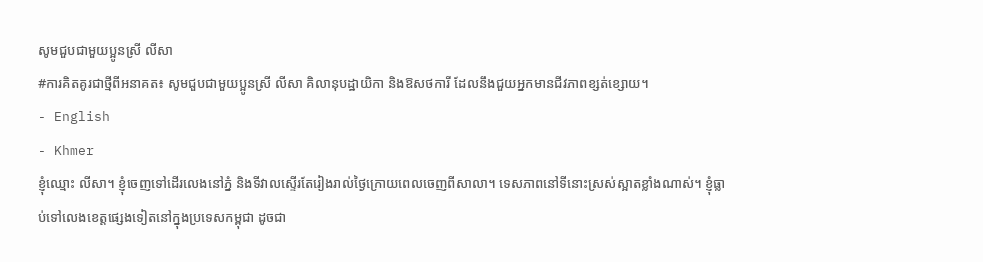សូមជួបជាមួយប្អូនស្រី លីសា
#ការគិតគូរជាថ្មីពីអនាគត៖ សូមជួបជាមួយប្អូនស្រី លីសា គិលានុបដ្ឋាយិកា និងឱសថការី ដែលនឹងជួយអ្នកមានជីវភាពខ្សត់ខ្សោយ។
- English
- Khmer
ខ្ញុំឈ្មោះ លីសា។ ខ្ញុំចេញទៅដើរលេងនៅភ្នំ និងទីវាលស្ទើរតែរៀងរាល់ថ្ងៃក្រោយពេលចេញពីសាលា។ ទេសភាពនៅទីនោះស្រស់ស្អាតខ្លាំងណាស់។ ខ្ញុំធ្លាប់ទៅលេងខេត្តផ្សេងទៀតនៅក្នុងប្រទេសកម្ពុជា ដូចជា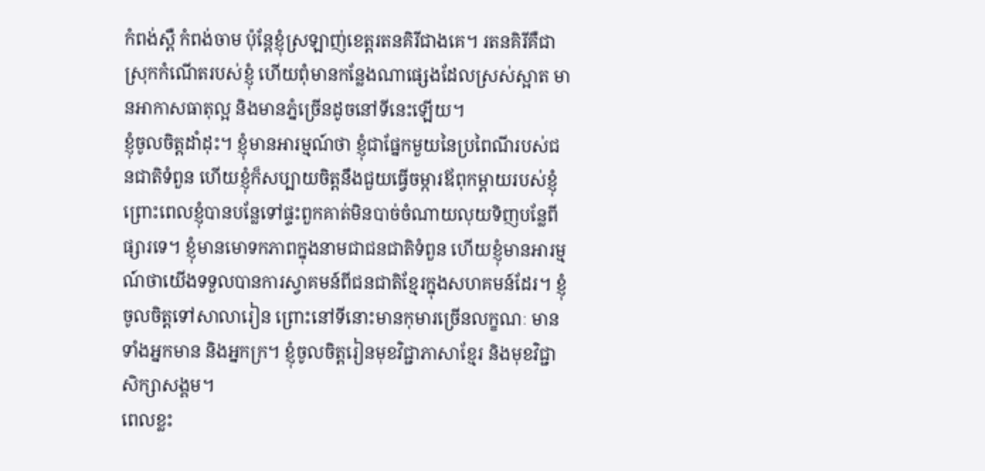កំពង់ស្ពឺ កំពង់ចាម ប៉ុន្តែខ្ញុំស្រឡាញ់ខេត្តរតនគិរីជាងគេ។ រតនគិរីគឺជាស្រុកកំណើតរបស់ខ្ញុំ ហើយពុំមានកន្លែងណាផ្សេងដែលស្រស់ស្អាត មានអាកាសធាតុល្អ និងមានភ្នំច្រើនដូចនៅទីនេះឡើយ។
ខ្ញុំចូលចិត្តដាំដុះ។ ខ្ញុំមានអារម្មណ៍ថា ខ្ញុំជាផ្នែកមួយនៃប្រពៃណីរបស់ជនជាតិទំពួន ហើយខ្ញុំក៏សប្បាយចិត្តនឹងជួយធ្វើចម្ការឪពុកម្តាយរបស់ខ្ញុំ ព្រោះពេលខ្ញុំបានបន្លែទៅផ្ទះពួកគាត់មិនបាច់ចំណាយលុយទិញបន្លែពីផ្សារទេ។ ខ្ញុំមានមោទកភាពក្នុងនាមជាជនជាតិទំពួន ហើយខ្ញុំមានអារម្មណ៍ថាយើងទទួលបានការស្វាគមន៍ពីជនជាតិខ្មែរក្នុងសហគមន៍ដែរ។ ខ្ញុំចូលចិត្តទៅសាលារៀន ព្រោះនៅទីនោះមានកុមារច្រើនលក្ខណៈ មានទាំងអ្នកមាន និងអ្នកក្រ។ ខ្ញុំចូលចិត្តរៀនមុខវិជ្ជាភាសាខ្មែរ និងមុខវិជ្ជាសិក្សាសង្គម។
ពេលខ្លះ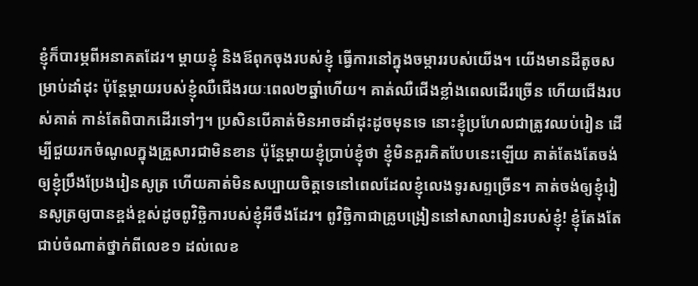ខ្ញុំក៏បារម្ភពីអនាគតដែរ។ ម្ដាយខ្ញុំ និងឪពុកចុងរបស់ខ្ញុំ ធ្វើការនៅក្នុងចម្ការរបស់យើង។ យើងមានដីតូចសម្រាប់ដាំដុះ ប៉ុន្តែម្ដាយរបស់ខ្ញុំឈឺជើងរយៈពេល២ឆ្នាំហើយ។ គាត់ឈឺជើងខ្លាំងពេលដើរច្រើន ហើយជើងរបស់គាត់ កាន់តែពិបាកដើរទៅៗ។ ប្រសិនបើគាត់មិនអាចដាំដុះដូចមុនទេ នោះខ្ញុំប្រហែលជាត្រូវឈប់រៀន ដើម្បីជួយរកចំណូលក្នុងគ្រួសារជាមិនខាន ប៉ុន្តែម្ដាយខ្ញុំប្រាប់ខ្ញុំថា ខ្ញុំមិនគួរគិតបែបនេះឡើយ គាត់តែងតែចង់ឲ្យខ្ញុំប្រឹងប្រែងរៀនសូត្រ ហើយគាត់មិនសប្បាយចិត្តទេនៅពេលដែលខ្ញុំលេងទូរសព្ទច្រើន។ គាត់ចង់ឲ្យខ្ញុំរៀនសូត្រឲ្យបានខ្ពង់ខ្ពស់ដូចពូវិច្ឆិការបស់ខ្ញុំអីចឹងដែរ។ ពូវិច្ឆិកាជាគ្រូបង្រៀននៅសាលារៀនរបស់ខ្ញុំ! ខ្ញុំតែងតែជាប់ចំណាត់ថ្នាក់ពីលេខ១ ដល់លេខ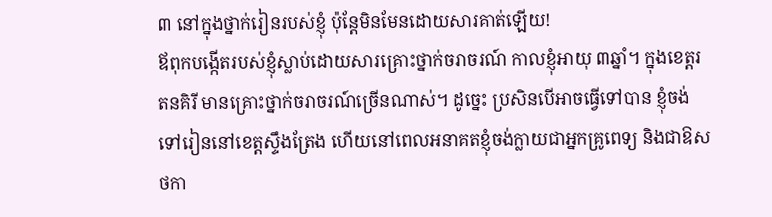៣ នៅក្នុងថ្នាក់រៀនរបស់ខ្ញុំ ប៉ុន្តែមិនមែនដោយសារគាត់ឡើយ!
ឪពុកបង្កើតរបស់ខ្ញុំស្លាប់ដោយសារគ្រោះថ្នាក់ចរាចរណ៍ កាលខ្ញុំអាយុ ៣ឆ្នាំ។ ក្នុងខេត្តរតនគិរី មានគ្រោះថ្នាក់ចរាចរណ៍ច្រើនណាស់។ ដូច្នេះ ប្រសិនបើអាចធ្វើទៅបាន ខ្ញុំចង់ទៅរៀននៅខេត្តស្ទឹងត្រែង ហើយនៅពេលអនាគតខ្ញុំចង់ក្លាយជាអ្នកគ្រូពេទ្យ និងជាឱសថកា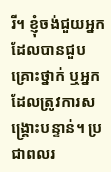រី។ ខ្ញុំចង់ជួយអ្នកដែលបានជួបគ្រោះថ្នាក់ ឬអ្នកដែលត្រូវការសង្គ្រោះបន្ទាន់។ ប្រជាពលរ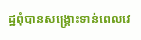ដ្ឋពុំបានសង្គ្រោះទាន់ពេលវេ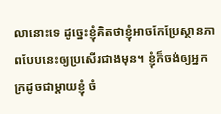លានោះទេ ដូច្នេះខ្ញុំគិតថាខ្ញុំអាចកែប្រែស្ថានភាពបែបនេះឲ្យប្រសើរជាងមុន។ ខ្ញុំក៏ចង់ឲ្យអ្នកក្រដូចជាម្ដាយខ្ញុំ ចំ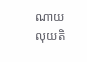ណាយលុយតិ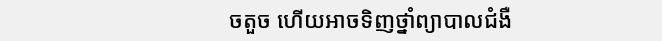ចតួច ហើយអាចទិញថ្នាំព្យាបាលជំងឺ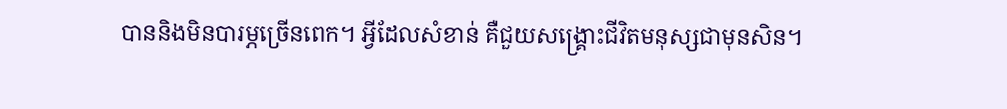បាននិងមិនបារម្ភច្រើនពេក។ អ្វីដែលសំខាន់ គឺជួយសង្គ្រោះជីវិតមនុស្សជាមុនសិន។